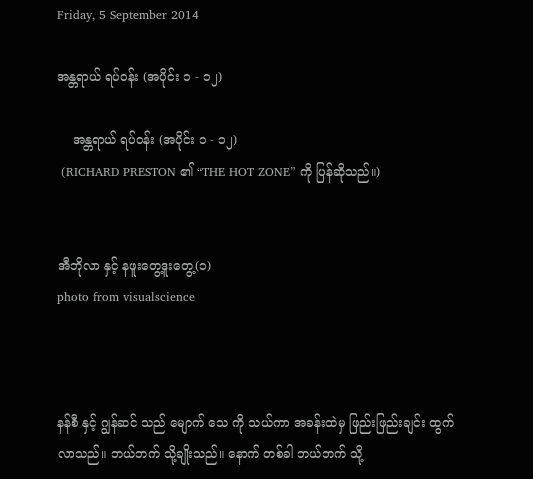Friday, 5 September 2014

အန္တရာယ် ရပ်ဝန်း (အပိုင်း ၁ - ၁၂)

    အန္တရာယ် ရပ်ဝန်း (အပိုင်း ၁ - ၁၂)
 (RICHARD PRESTON ၏ “THE HOT ZONE” ကို ပြန်ဆိုသည်။)


အီဘိုလာ နှင့် နဖူးတွေ့ဒူးတွေ့(၁)
photo from visualscience



နန်စီ နှင့် ဂျွန်ဆင် သည် မျောက် သေ ကို သယ်ကာ အခန်းထဲမှ ဖြည်းဖြည်းချင်း ထွက်လာသည်။ ဘယ်ဘက် သို့ချိုးသည်။ နောက် တစ်ခါ ဘယ်ဘက် သို့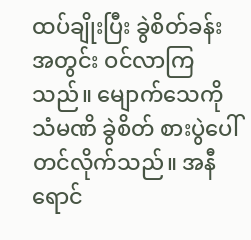ထပ်ချိုးပြီး ခွဲစိတ်ခန်း အတွင်း ဝင်လာကြသည်။ မျောက်သေကို သံမဏိ ခွဲစိတ် စားပွဲပေါ် တင်လိုက်သည်။ အနီရောင်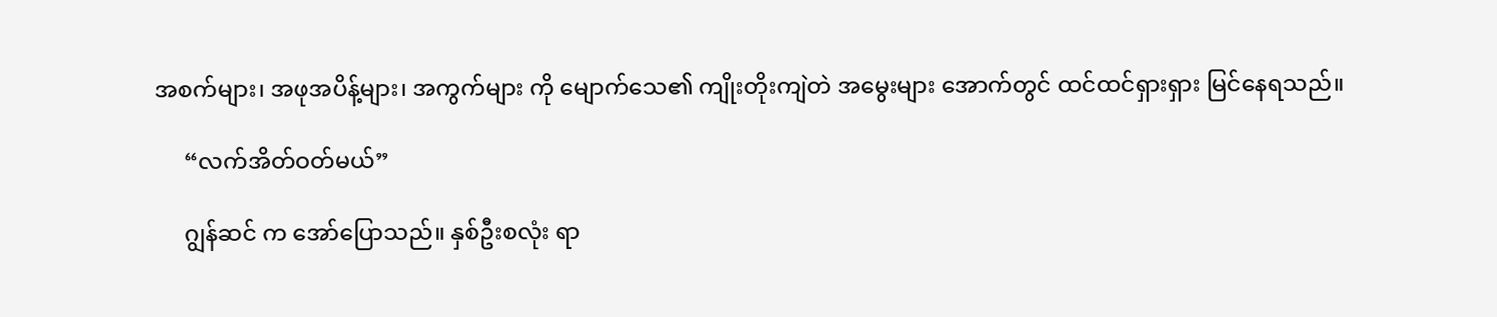အစက်များ၊ အဖုအပိန့်များ၊ အကွက်များ ကို မျောက်သေ၏ ကျိုးတိုးကျဲတဲ အမွေးများ အောက်တွင် ထင်ထင်ရှားရှား မြင်နေရသည်။

     “လက်အိတ်ဝတ်မယ်”

     ဂျွန်ဆင် က အော်ပြောသည်။ နှစ်ဦးစလုံး ရာ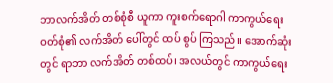ဘာလက်အိတ် တစ်စုံစီ ယူကာ ကူးစက်ရောဂါ ကာကွယ်ရေး ဝတ်စုံ၏ လက်အိတ် ပေါ်တွင် ထပ် စွပ် ကြသည်။ အောက်ဆုံးတွင် ရာဘာ လက်အိတ် တစ်ထပ်၊ အလယ်တွင် ကာကွယ်ရေး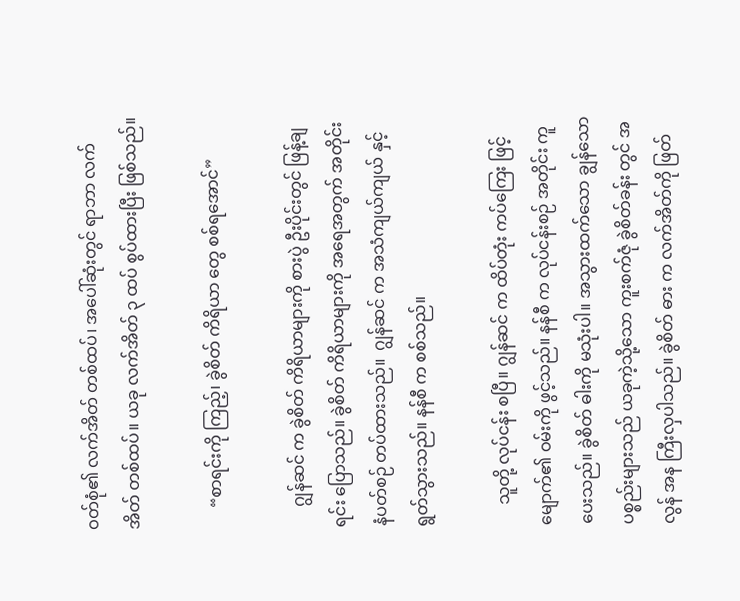ဝတ်စုံ၏ လက်အိတ် တစ်ထပ်၊ အပေါ်ဆုံးတွင် ရာဘာ လက်အိတ် တစ်ထပ်။ ယခု လက်အိတ် ၃ ထပ် စွပ်ထားပြီး ဖြစ်သည်။

     “စာရင်းကို ကြည့်၊ ခွဲစိတ် ကိရိယာ တွေ စစ်ရအောင်”

     ဂျွန်ဆင် က ခွဲစိတ် ကိရိယာများကို စားပွဲ ဦးပိုင်းတွင် ဖြန့်ချရင်း ပြောသည်။ ခွဲစိတ် ကိရိယာများကို အရေအတွက် အတိုင်း နံပတ်စဉ် တပ်ထားသည်။  ဂျွန်ဆင် က အသံကျယ်ကျယ် နှင့် ရွတ်သွားသည်။ နန်စီ က စစ်သည်။

     သူတို့ လုပ်ငန်း စပြီ။ ဂျွန်ဆင် က ထိပ်တုံး ကပ်ကြေး ဖြင့် မျောက်၏ ဝမ်းကို ဖွင့်သည်။ နန်စီ က လုပ်ငန်းစဉ် အတိုင်း ကူပေးသည်။ ခွဲစိတ် ဓါးကို မသုံးပါ။ အသွားထက်သော ချွန်သော ပစ္စည်းများသည် ယခုကဲ့သို့သော ကူးစက်ဇုံ ခွဲစိတ်ခန်း တွင် အလွန် အန ကြီးလှပါသည်။ ခွဲစိတ် ဓား က လက်အိတ်ကို ဖြတ်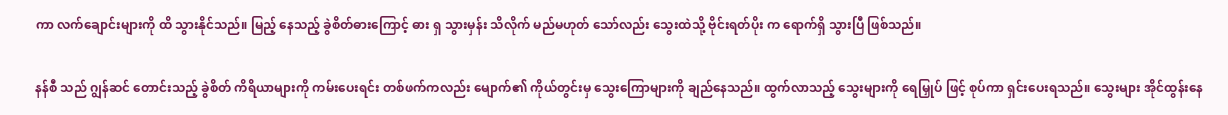ကာ လက်ချောင်းများကို ထိ သွားနိုင်သည်။ မြည့် နေသည့် ခွဲစိတ်ဓားကြောင့် ဓား ရှ သွားမှန်း သိလိုက် မည်မဟုတ် သော်လည်း သွေးထဲသို့ ဗိုင်းရတ်ပိုး က ရောက်ရှိ သွားပြီ ဖြစ်သည်။

နန်စီ သည် ဂျွန်ဆင် တောင်းသည့် ခွဲစိတ် ကိရိယာများကို ကမ်းပေးရင်း တစ်ဖက်ကလည်း မျောက်၏ ကိုယ်တွင်းမှ သွေးကြောများကို ချည်နေသည်။ ထွက်လာသည့် သွေးများကို ရေမြှုပ် ဖြင့် စုပ်ကာ ရှင်းပေးရသည်။ သွေးများ အိုင်ထွန်းနေ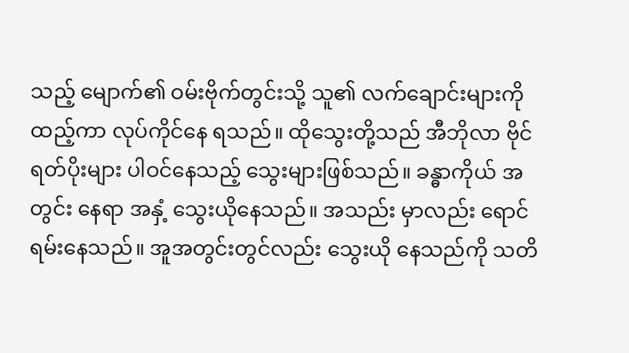သည့် မျောက်၏ ဝမ်းဗိုက်တွင်းသို့ သူ၏ လက်ချောင်းများကို ထည့်ကာ လုပ်ကိုင်နေ ရသည်။ ထိုသွေးတို့သည် အီဘိုလာ ဗိုင်ရတ်ပိုးများ ပါဝင်နေသည့် သွေးများဖြစ်သည်။ ခန္ဓာကိုယ် အတွင်း နေရာ အနှံ့ သွေးယိုနေသည်။ အသည်း မှာလည်း ရောင်ရမ်းနေသည်။ အူအတွင်းတွင်လည်း သွေးယို နေသည်ကို သတိ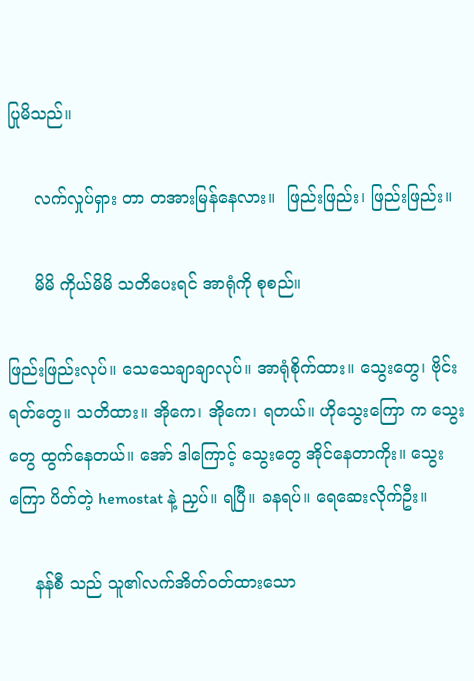ပြုမိသည်။

     လက်လှုပ်ရှား တာ တအားမြန်နေလား။  ဖြည်းဖြည်း၊ ဖြည်းဖြည်း။

     မိမိ ကိုယ်မိမိ သတိပေးရင် အာရုံကို စုစည်။

ဖြည်းဖြည်းလုပ်။ သေသေချာချာလုပ်။ အာရုံစိုက်ထား။ သွေးတွေ၊ ဗိုင်းရတ်တွေ။ သတိထား။ အိုကေ၊ အိုကေ၊ ရတယ်။ ဟိုသွေးကြော က သွေးတွေ ထွက်နေတယ်။ အော် ဒါကြောင့် သွေးတွေ အိုင်နေတာကိုး။ သွေးကြော ပိတ်တဲ့ hemostat နဲ့ ညှပ်။ ရပြီ။ ခနရပ်။ ရေဆေးလိုက်ဦး။

     နန်စီ သည် သူ၏လက်အိတ်ဝတ်ထားသော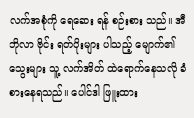လက်အစုံကို ရေဆေး ရန် စဉ်းစား သည်။ အီဘိုလာ ဗိုင်း ရတ်ပိုးများ ပါသည့် မျောက်၏ သွေးများ သူ့ လက်အိတ် ထဲရောက်နေသလို ခံစားနေရသည်။ ပေါင်ဒါ ဖြူးထား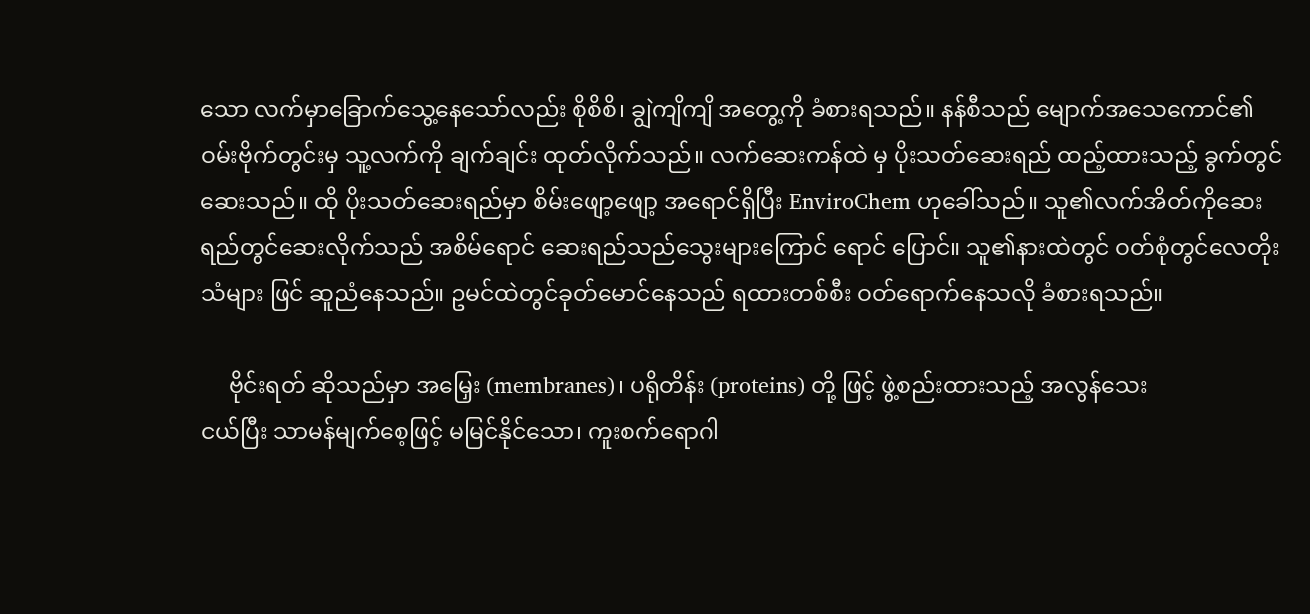သော လက်မှာခြောက်သွေ့နေသော်လည်း စိုစိစိ၊ ချွဲကျိကျိ အတွေ့ကို ခံစားရသည်။ နန်စီသည် မျောက်အသေကောင်၏ ဝမ်းဗိုက်တွင်းမှ သူ့လက်ကို ချက်ချင်း ထုတ်လိုက်သည်။ လက်ဆေးကန်ထဲ မှ ပိုးသတ်ဆေးရည် ထည့်ထားသည့် ခွက်တွင် ဆေးသည်။ ထို ပိုးသတ်ဆေးရည်မှာ စိမ်းဖျော့ဖျော့ အရောင်ရှိပြီး EnviroChem ဟုခေါ်သည်။ သူ၏လက်အိတ်ကိုဆေးရည်တွင်ဆေးလိုက်သည် အစိမ်ရောင် ဆေးရည်သည်သွေးများကြောင် ရောင် ပြောင်။ သူ၏နားထဲတွင် ဝတ်စုံတွင်လေတိုးသံများ ဖြင် ဆူညံနေသည်။ ဥမင်ထဲတွင်ခုတ်မောင်နေသည် ရထားတစ်စီး ဝတ်ရောက်နေသလို ခံစားရသည်။

     ဗိုင်းရတ် ဆိုသည်မှာ အမြှေး (membranes)၊ ပရိုတိန်း (proteins) တို့ ဖြင့် ဖွဲ့စည်းထားသည့် အလွန်သေး
ငယ်ပြီး သာမန်မျက်စေ့ဖြင့် မမြင်နိုင်သော၊ ကူးစက်ရောဂါ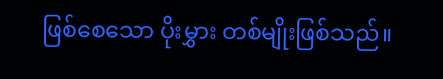ဖြစ်စေသော ပိုးမွှား တစ်မျိုးဖြစ်သည်။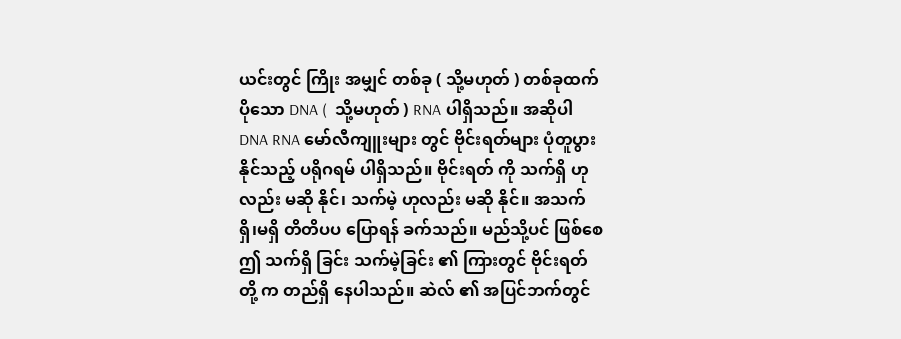ယင်းတွင် ကြိုး အမျှင် တစ်ခု ( သို့မဟုတ် ) တစ်ခုထက်ပိုသော DNA (  သို့မဟုတ် ) RNA ပါရှိသည်။ အဆိုပါ DNA RNA မော်လီကျူးများ တွင် ဗိုင်းရတ်များ ပုံတူပွားနိုင်သည့် ပရိုဂရမ် ပါရှိသည်။ ဗိုင်းရတ် ကို သက်ရှိ ဟုလည်း မဆို နိုင်၊ သက်မဲ့ ဟုလည်း မဆို နိုင်။ အသက်ရှိ၊မရှိ တိတိပပ ပြောရန် ခက်သည်။ မည်သို့ပင် ဖြစ်စေ ဤ သက်ရှိ ခြင်း သက်မဲ့ခြင်း ၏ ကြားတွင် ဗိုင်းရတ် တို့ က တည်ရှိ နေပါသည်။ ဆဲလ် ၏ အပြင်ဘက်တွင်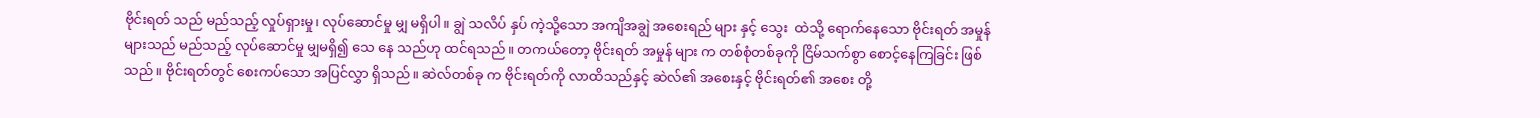ဗိုင်းရတ် သည် မည်သည့် လှုပ်ရှားမှု၊ လုပ်ဆောင်မှု မျှ မရှိပါ။ ချွဲ သလိပ် နှပ် ကဲ့သို့သော အကျိအချွဲ အစေးရည် များ နှင့် သွေး  ထဲသို့ ရောက်နေသော ဗိုင်းရတ် အမှုန် များသည် မည်သည့် လုပ်ဆောင်မှု မျှမရှိ၍ သေ နေ သည်ဟု ထင်ရသည်။ တကယ်တော့ ဗိုင်းရတ် အမှုန် များ က တစ်စုံတစ်ခုကို ငြိမ်သက်စွာ စောင့်နေကြခြင်း ဖြစ်သည်။ ဗိုင်းရတ်တွင် စေးကပ်သော အပြင်လွှာ ရှိသည်။ ဆဲလ်တစ်ခု က ဗိုင်းရတ်ကို လာထိသည်နှင့် ဆဲလ်၏ အစေးနှင့် ဗိုင်းရတ်၏ အစေး တို့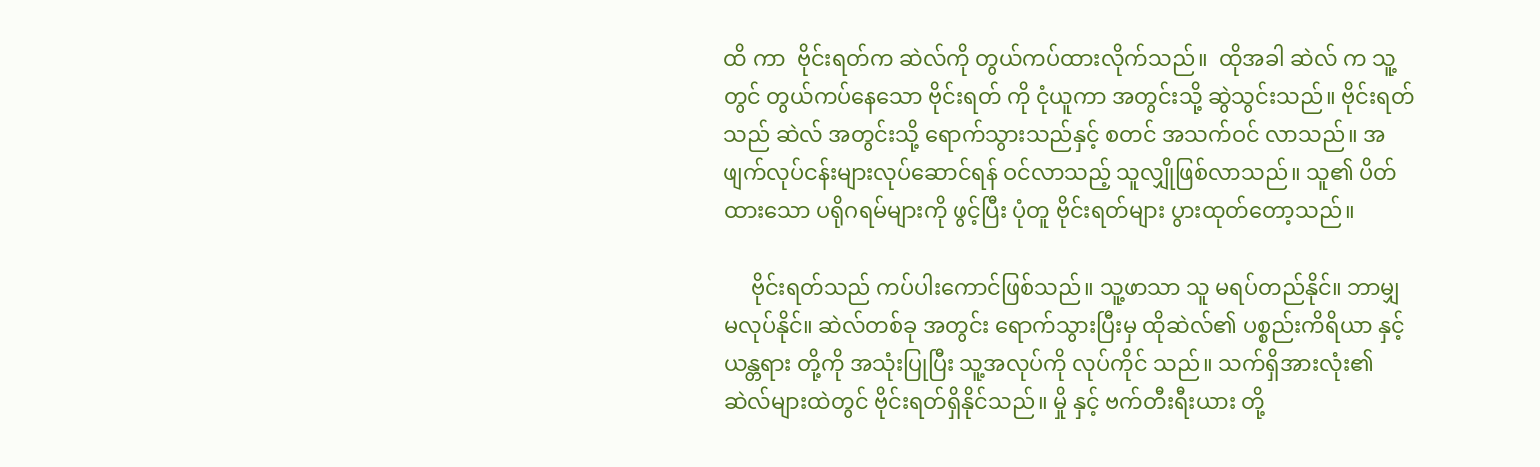ထိ ကာ  ဗိုင်းရတ်က ဆဲလ်ကို တွယ်ကပ်ထားလိုက်သည်။  ထိုအခါ ဆဲလ် က သူ့တွင် တွယ်ကပ်နေသော ဗိုင်းရတ် ကို ငုံယူကာ အတွင်းသို့ ဆွဲသွင်းသည်။ ဗိုင်းရတ်သည် ဆဲလ် အတွင်းသို့ ရောက်သွားသည်နှင့် စတင် အသက်ဝင် လာသည်။ အဖျက်လုပ်ငန်းများလုပ်ဆောင်ရန် ဝင်လာသည့် သူလျှိုဖြစ်လာသည်။ သူ၏ ပိတ်ထားသော ပရိုဂရမ်များကို ဖွင့်ပြီး ပုံတူ ဗိုင်းရတ်များ ပွားထုတ်တော့သည်။

     ဗိုင်းရတ်သည် ကပ်ပါးကောင်ဖြစ်သည်။ သူ့ဖာသာ သူ မရပ်တည်နိုင်။ ဘာမျှ မလုပ်နိုင်။ ဆဲလ်တစ်ခု အတွင်း ရောက်သွားပြီးမှ ထိုဆဲလ်၏ ပစ္စည်းကိရိယာ နှင့် ယန္တရား တို့ကို အသုံးပြုပြီး သူ့အလုပ်ကို လုပ်ကိုင် သည်။ သက်ရှိအားလုံး၏ ဆဲလ်များထဲတွင် ဗိုင်းရတ်ရှိနိုင်သည်။ မှို နှင့် ဗက်တီးရီးယား တို့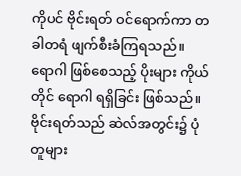ကိုပင် ဗိုင်းရတ် ဝင်ရောက်ကာ တခါတရံ ဖျက်စီးခံကြရသည်။ ရောဂါ ဖြစ်စေသည့် ပိုးများ ကိုယ်တိုင် ရောဂါ ရရှိခြင်း ဖြစ်သည်။ ဗိုင်းရတ်သည် ဆဲလ်အတွင်း၌ ပုံတူများ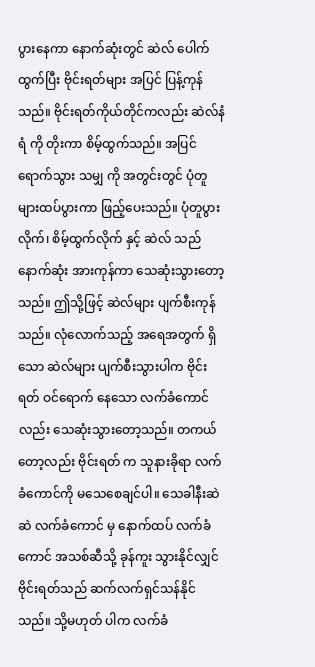ပွားနေကာ နောက်ဆုံးတွင် ဆဲလ် ပေါက်ထွက်ပြီး ဗိုင်းရတ်များ အပြင် ပြန့်ကုန်သည်။ ဗိုင်းရတ်ကိုယ်တိုင်ကလည်း ဆဲလ်နံရံ ကို တိုးကာ စိမ့်ထွက်သည်။ အပြင်ရောက်သွား သမျှ ကို အတွင်းတွင် ပုံတူများထပ်ပွားကာ ဖြည့်ပေးသည်။ ပုံတူပွားလိုက်၊ စိမ့်ထွက်လိုက် နှင့် ဆဲလ် သည် နောက်ဆုံး အားကုန်ကာ သေဆုံးသွားတော့သည်။ ဤသို့ဖြင့် ဆဲလ်များ ပျက်စီးကုန်သည်။ လုံလောက်သည့် အရေအတွက် ရှိသော ဆဲလ်များ ပျက်စီးသွားပါက ဗိုင်းရတ် ဝင်ရောက် နေသော လက်ခံကောင် လည်း သေဆုံးသွားတော့သည်။ တကယ်တော့လည်း ဗိုင်းရတ် က သူနားခိုရာ လက်ခံကောင်ကို မသေစေချင်ပါ။ သေခါနီးဆဲဆဲ လက်ခံကောင် မှ နောက်ထပ် လက်ခံကောင် အသစ်ဆီသို့ ခုန်ကူး သွားနိုင်လျှင် ဗိုင်းရတ်သည် ဆက်လက်ရှင်သန်နိုင်သည်။ သို့မဟုတ် ပါက လက်ခံ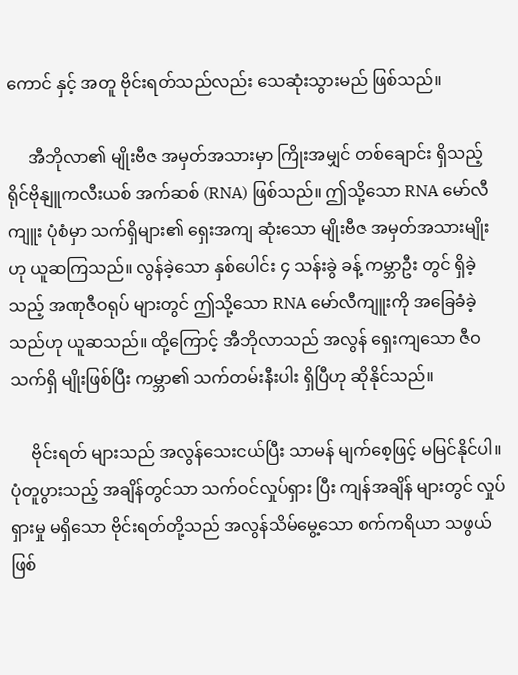ကောင် နှင့် အတူ ဗိုင်းရတ်သည်လည်း သေဆုံးသွားမည် ဖြစ်သည်။

     အီဘိုလာ၏ မျိုးဗီဇ အမှတ်အသားမှာ ကြိုးအမျှင် တစ်ချောင်း ရှိသည့် ရိုင်ဗိုနျူကလီးယစ် အက်ဆစ် (RNA) ဖြစ်သည်။ ဤသို့သော RNA မော်လီကျူး ပုံစံမှာ သက်ရှိများ၏ ရှေးအကျ ဆုံးသော မျိုးဗီဇ အမှတ်အသားမျိုး ဟု ယူဆကြသည်။ လွန်ခဲ့သော နှစ်ပေါင်း ၄ သန်းခွဲ ခန့် ကမ္ဘာဦး တွင် ရှိခဲ့သည့် အဏုဇီဝရုပ် များတွင် ဤသို့သော RNA မော်လီကျူးကို အခြေခံခဲ့သည်ဟု ယူဆသည်။ ထို့ကြောင့် အီဘိုလာသည် အလွန် ရှေးကျသော ဇီဝ သက်ရှိ မျိုးဖြစ်ပြီး ကမ္ဘာ၏ သက်တမ်းနီးပါး ရှိပြီဟု ဆိုနိုင်သည်။

     ဗိုင်းရတ် များသည် အလွန်သေးငယ်ပြီး သာမန် မျက်စေ့ဖြင့် မမြင်နိုင်ပါ။ ပုံတူပွားသည့် အချိန်တွင်သာ သက်ဝင်လှုပ်ရှား ပြီး ကျန်အချိန် များတွင် လှုပ်ရှားမှု မရှိသော ဗိုင်းရတ်တို့သည် အလွန်သိမ်မွေ့သော စက်ကရိယာ သဖွယ် ဖြစ်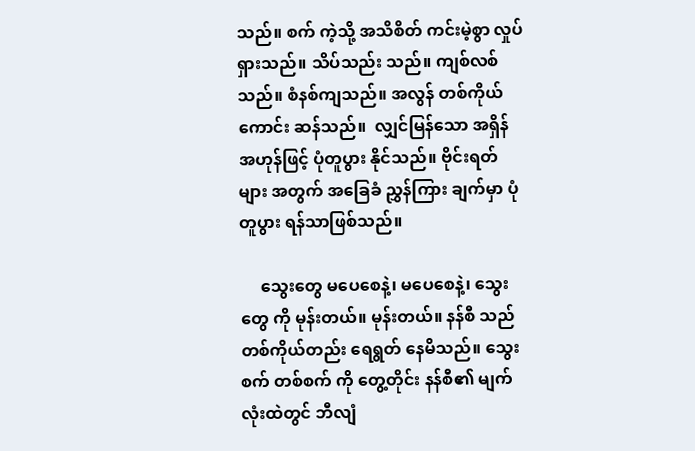သည်။ စက် ကဲ့သို့ အသိစိတ် ကင်းမဲ့စွာ လှုပ်ရှားသည်။ သိပ်သည်း သည်။ ကျစ်လစ်သည်။ စံနစ်ကျသည်။ အလွန် တစ်ကိုယ်ကောင်း ဆန်သည်။  လျှင်မြန်သော အရှိန် အဟုန်ဖြင့် ပုံတူပွား နိုင်သည်။ ဗိုင်းရတ် များ အတွက် အခြေခံ ညွှန်ကြား ချက်မှာ ပုံတူပွား ရန်သာဖြစ်သည်။

     သွေးတွေ မပေစေနဲ့၊ မပေစေနဲ့၊ သွေးတွေ ကို မုန်းတယ်။ မုန်းတယ်။ နန်စီ သည် တစ်ကိုယ်တည်း ရေရွတ် နေမိသည်။ သွေး စက် တစ်စက် ကို တွေ့တိုင်း နန်စီ၏ မျက်လုံးထဲတွင် ဘီလျံ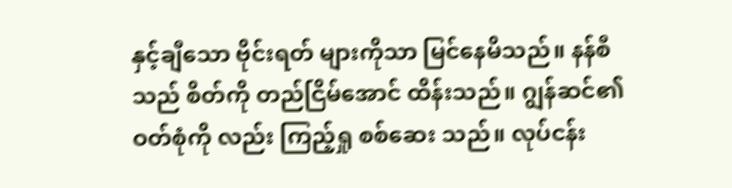နှင့်ချီသော ဗိုင်းရတ် များကိုသာ မြင်နေမိသည်။ နန်စီ သည် စိတ်ကို တည်ငြိမ်အောင် ထိန်းသည်။ ဂျွန်ဆင်၏ ဝတ်စုံကို လည်း ကြည့်ရှု စစ်ဆေး သည်။ လုပ်ငန်း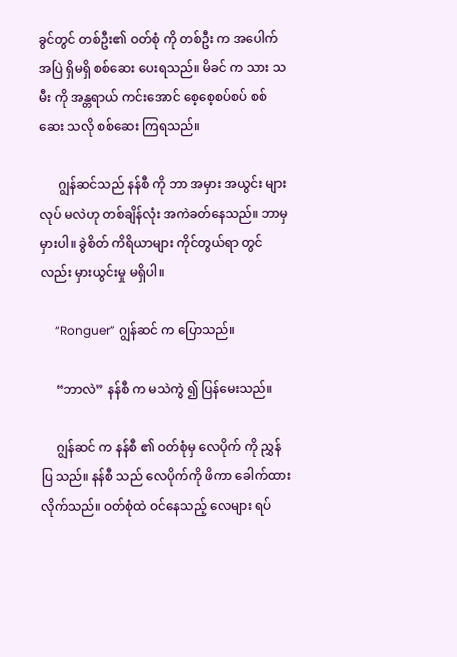ခွင်တွင် တစ်ဦး၏ ဝတ်စုံ ကို တစ်ဦး က အပေါက်အပြဲ ရှိမရှိ စစ်ဆေး ပေးရသည်။ မိခင် က သား သမီး ကို အန္တရာယ် ကင်းအောင် စေ့စေ့စပ်စပ် စစ်ဆေး သလို စစ်ဆေး ကြရသည်။

      ဂျွန်ဆင်သည် နန်စီ ကို ဘာ အမှား အယွင်း များ လုပ် မလဲဟု တစ်ချိန်လုံး အကဲခတ်နေသည်။ ဘာမှ မှားပါ။ ခွဲစိတ် ကိရိယာများ ကိုင်တွယ်ရာ တွင်လည်း မှားယွင်းမှု မရှိပါ။

     “Ronguer” ဂျွန်ဆင် က ပြောသည်။

     “ဘာလဲ” နန်စီ က မသဲကွဲ ၍ ပြန်မေးသည်။

     ဂျွန်ဆင် က နန်စီ ၏ ဝတ်စုံမှ လေပိုက် ကို ညွှန်ပြ သည်။ နန်စီ သည် လေပိုက်ကို ဖိကာ ခေါက်ထား လိုက်သည်။ ဝတ်စုံထဲ ဝင်နေသည့် လေများ ရပ်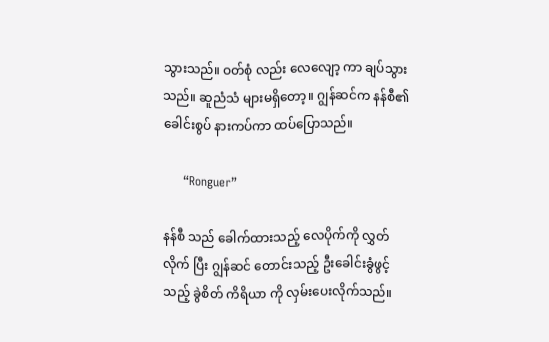သွားသည်။ ဝတ်စုံ လည်း လေလျော့ ကာ ချပ်သွား သည်။ ဆူညံသံ များမရှိတော့။ ဂျွန်ဆင်က နန်စီ၏ ခေါင်းစွပ် နားကပ်ကာ ထပ်ပြောသည်။

     “Ronguer”

နန်စီ သည် ခေါက်ထားသည့် လေပိုက်ကို လွှတ် လိုက် ပြီး ဂျွန်ဆင် တောင်းသည့် ဦးခေါင်းခွံဖွင့် သည့် ခွဲစိတ် ကိရိယာ ကို လှမ်းပေးလိုက်သည်။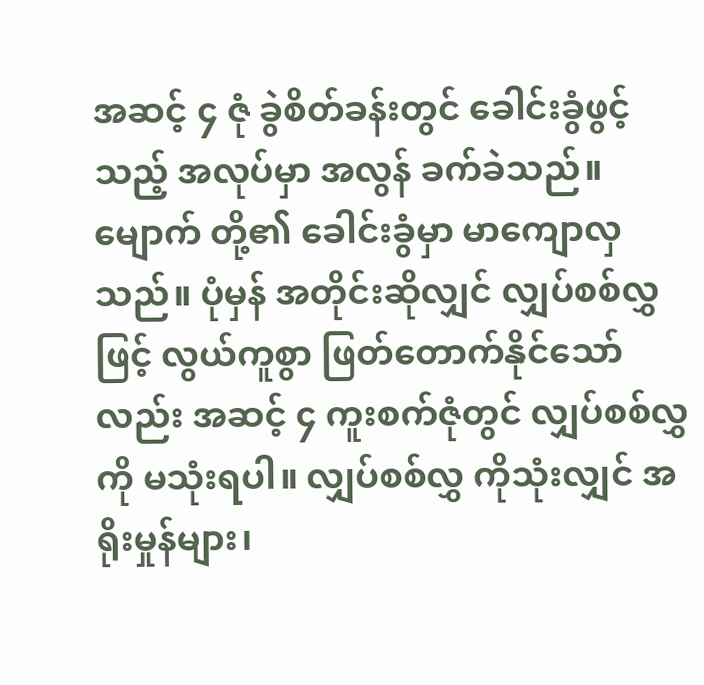အဆင့် ၄ ဇုံ ခွဲစိတ်ခန်းတွင် ခေါင်းခွံဖွင့် သည့် အလုပ်မှာ အလွန် ခက်ခဲသည်။ မျောက် တို့၏ ခေါင်းခွံမှာ မာကျောလှသည်။ ပုံမှန် အတိုင်းဆိုလျှင် လျှပ်စစ်လွှ ဖြင့် လွယ်ကူစွာ ဖြတ်တောက်နိုင်သော် လည်း အဆင့် ၄ ကူးစက်ဇုံတွင် လျှပ်စစ်လွှ ကို မသုံးရပါ။ လျှပ်စစ်လွှ ကိုသုံးလျှင် အရိုးမှုန်များ၊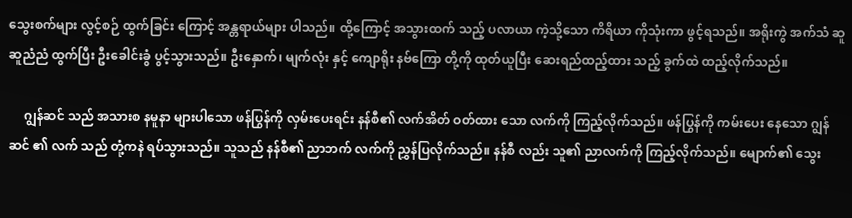သွေးစက်များ လွင့်စဉ် ထွက်ခြင်း ကြောင့် အန္တရာယ်များ ပါသည်။ ထို့ကြောင့် အသွားထက် သည့် ပလာယာ ကဲ့သို့သော ကိရိယာ ကိုသုံးကာ ဖွင့်ရသည်။ အရိုးကွဲ အက်သံ ဆူဆူညံညံ ထွက်ပြီး ဦးခေါင်းခွံ ပွင့်သွားသည်။ ဦးနှောက်၊ မျက်လုံး နှင့် ကျောရိုး နဗ်ကြော တို့ကို ထုတ်ယူပြီး ဆေးရည်ထည့်ထား သည့် ခွက်ထဲ ထည့်လိုက်သည်။

     ဂျွန်ဆင် သည် အသားစ နမူနာ များပါသော ဖန်ပြွန်ကို လှမ်းပေးရင်း နန်စီ၏ လက်အိတ် ဝတ်ထား သော လက်ကို ကြည့်လိုက်သည်။ ဖန်ပြွန်ကို ကမ်းပေး နေသော ဂျွန်ဆင် ၏ လက် သည် တုံ့ကနဲ ရပ်သွားသည်။ သူသည် နန်စီ၏ ညာဘက် လက်ကို ညွှန်ပြလိုက်သည်။ နန်စီ လည်း သူ၏ ညာလက်ကို ကြည့်လိုက်သည်။ မျောက်၏ သွေး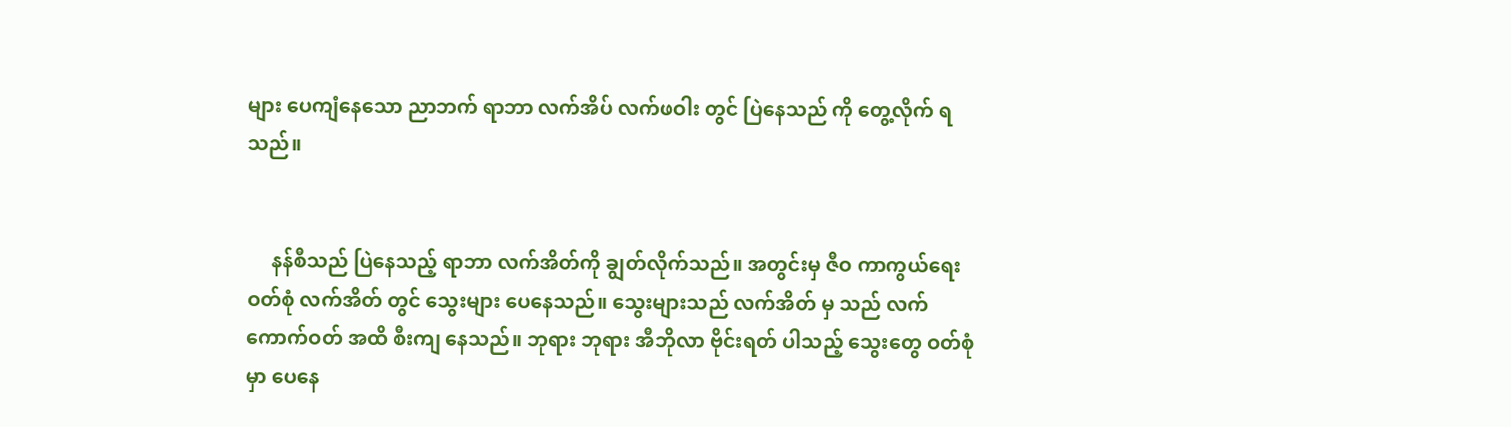များ ပေကျံနေသော ညာဘက် ရာဘာ လက်အိပ် လက်ဖဝါး တွင် ပြဲနေသည် ကို တွေ့လိုက် ရသည်။


     နန်စီသည် ပြဲနေသည့် ရာဘာ လက်အိတ်ကို ချွတ်လိုက်သည်။ အတွင်းမှ ဇီဝ ကာကွယ်ရေး ဝတ်စုံ လက်အိတ် တွင် သွေးများ ပေနေသည်။ သွေးများသည် လက်အိတ် မှ သည် လက်ကောက်ဝတ် အထိ စီးကျ နေသည်။ ဘုရား ဘုရား အီဘိုလာ ဗိုင်းရတ် ပါသည့် သွေးတွေ ဝတ်စုံ မှာ ပေနေ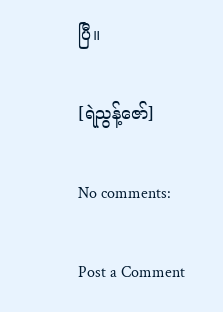ပြီ။

[ရဲညွန့်ဇော်]

No comments:

Post a Comment